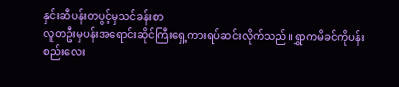နှင်းဆီပန်းတပွင့်မှသင်ခန်းစာ
လူတဦးမှပန်းအရောင်းဆိုင်ကြီးရှေ့ကားရပ်ဆင်းလိုက်သည်။ရွှာကမိခင်ကိုပန်းစည်းလေး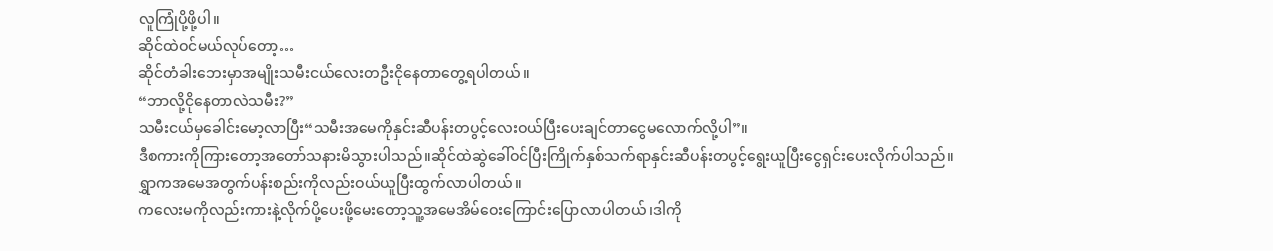လူကြုံပို့ဖို့ပါ။
ဆိုင်ထဲဝင်မယ်လုပ်တော့…
ဆိုင်တံခါးဘေးမှာအမျိုးသမီးငယ်လေးတဦးငိုနေတာတွေ့ရပါတယ်။
“ဘာလို့ငိုနေတာလဲသမီး?”
သမီးငယ်မှခေါင်းမော့လာပြီး“သမီးအမေကိုနှင်းဆီပန်းတပွင့်လေးဝယ်ပြီးပေးချင်တာငွေမလောက်လို့ပါ”။
ဒီစကားကိုကြားတော့အတော်သနားမိသွားပါသည်။ဆိုင်ထဲဆွဲခေါ်ဝင်ပြီးကြိုက်နှစ်သက်ရာနှင်းဆီပန်းတပွင့်ရွေးယူပြီးငွေရှင်းပေးလိုက်ပါသည်။
ရွှာကအမေအတွက်ပန်းစည်းကိုလည်းဝယ်ယူပြီးထွက်လာပါတယ်။
ကလေးမကိုလည်းကားနဲ့လိုက်ပို့ပေးဖို့မေးတော့သူ့အမေအိမ်ဝေးကြောင်းပြောလာပါတယ်၊ဒါကို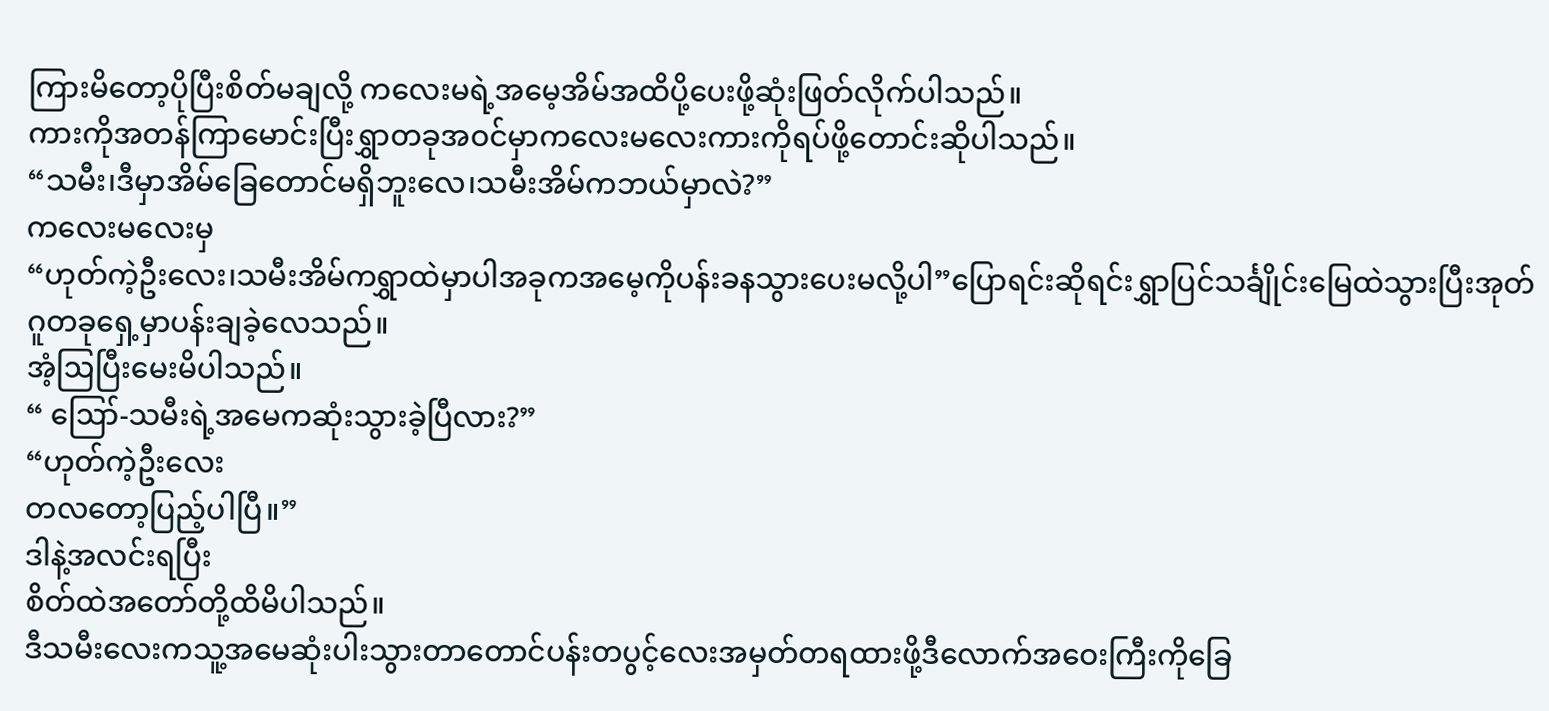ကြားမိတော့ပိုပြီးစိတ်မချလို့ ကလေးမရဲ့အမေ့အိမ်အထိပို့ပေးဖို့ဆုံးဖြတ်လိုက်ပါသည်။
ကားကိုအတန်ကြာမောင်းပြီးရွှာတခုအဝင်မှာကလေးမလေးကားကိုရပ်ဖို့တောင်းဆိုပါသည်။
“သမီး၊ဒီမှာအိမ်ခြေတောင်မရှိဘူးလေ၊သမီးအိမ်ကဘယ်မှာလဲ?”
ကလေးမလေးမှ
“ဟုတ်ကဲ့ဦးလေး၊သမီးအိမ်ကရွှာထဲမှာပါအခုကအမေ့ကိုပန်းခနသွားပေးမလို့ပါ”ပြောရင်းဆိုရင်းရွှာပြင်သင်္ချိုင်းမြေထဲသွားပြီးအုတ်ဂူတခုရှေ့မှာပန်းချခဲ့လေသည်။
အံ့ဩပြီးမေးမိပါသည်။
“ ဪ-သမီးရဲ့အမေကဆုံးသွားခဲ့ပြီလား?”
“ဟုတ်ကဲ့ဦးလေး
တလတော့ပြည့်ပါပြီ။”
ဒါနဲ့အလင်းရပြီး
စိတ်ထဲအတော်တို့ထိမိပါသည်။
ဒီသမီးလေးကသူ့အမေဆုံးပါးသွားတာတောင်ပန်းတပွင့်လေးအမှတ်တရထားဖို့ဒီလောက်အဝေးကြီးကိုခြေ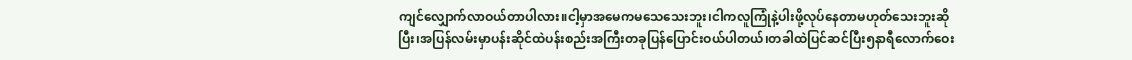ကျင်လျှောက်လာဝယ်တာပါလား။ငါ့မှာအမေကမသေသေးဘူး၊ငါကလူကြုံနဲ့ပါးဖို့လုပ်နေတာမဟုတ်သေးဘူးဆိုပြီး၊အပြန်လမ်းမှာပန်းဆိုင်ထဲပန်းစည်းအကြီးတခုပြန်ပြောင်းဝယ်ပါတယ်၊တခါထဲပြင်ဆင်ပြီး၅နာရီလောက်ဝေး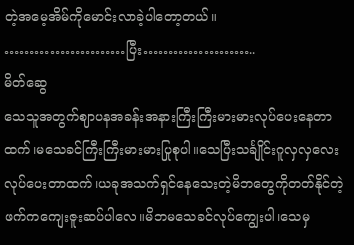တဲ့အမေ့အိမ်ကိုမောင်းလာခဲ့ပါတော့တယ်။
……………………ပြီး…………………..
မိတ်ဆွေ
သေသူအတွက်ဈာပနအခန်းအနားကြီးကြီးမားမားလုပ်ပေးနေတာထက်၊မသေခင်ကြီးကြီးမားမားပြုစုပါ။သေပြီးသင်္ချိုင်းဂူလှလှလေးလုပ်ပေးတာထက်၊ယခုအသက်ရှင်နေသေးတဲ့မိဘတွေကိုတတ်နိုင်တဲ့ဖက်ကကျေးဇူးဆပ်ပါလေ။မိဘမသေခင်လုပ်ကျွေးပါ၊သေမှ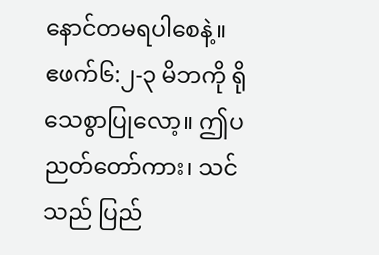နောင်တမရပါစေနဲ့။
ဧဖက်၆:၂-၃ မိဘကို ရိုသေစွာပြုလော့။ ဤပညတ်တော်ကား၊ သင်သည် ပြည်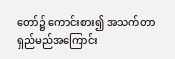တော်၌ ကောင်းစား၍ အသက်တာရှည်မည်အကြောင်း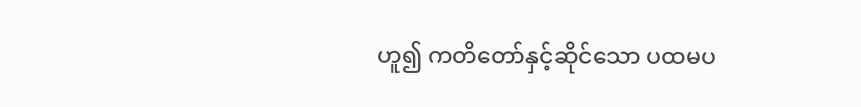ဟူ၍ ကတိတော်နှင့်ဆိုင်သော ပထမပ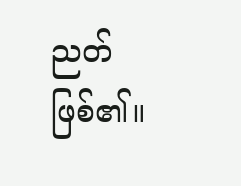ညတ်ဖြစ်၏။